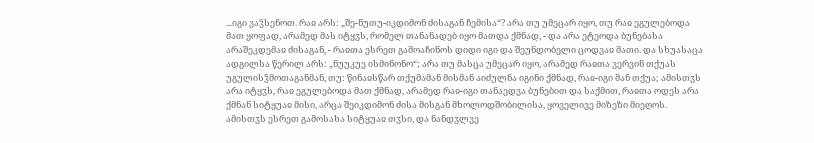...იგი ვაჴსენოთ. რაჲ არს: „შე-ნუთუ-იკდიმონ ძისაგან ჩემისა“? არა თუ უმეცარ იყო, თუ რაჲ ეგულებოდა მათ ყოფად, არამედ მას იტყჳს, რომელ თანანადებ იყო მათდა ქმნად, - და არა ეტეოდა ბუნებასა არაშეკდემაჲ ძისაგან, - რაჲთა ესრეთ გამოაჩინოს დიდი იგი და შეუნდობელი ცოდვაჲ მათი. და სხუასაცა ადგილსა წერილ არს: „ნუუკუე ისმინონო“; არა თუ მასცა უმეცარ იყო, არამედ რაჲთა ვერვინ თქუას უგულისჴმოთაგანმან, თუ: წინაჲსწარ თქუმამან მისმან აიძულნა იგინი ქმნად, რაჲ-იგი მან თქუა; ამისთჳს არა იტყჳს, რაჲ ეგულებოდა მათ ქმნად, არამედ რაჲ-იგი თანაედვა ბუნებით და საქმით, რაჲთა ოდეს არა ქმნან სიტყუაჲ მისი, არცა შეიკდიმონ ძისა მისგან მხოლოდშობილისა, ყოველივე მიზეზი მიეღოს.
ამისთჳს ესრეთ გამოსახა სიტყუაჲ თჳსი, და ნანდჳლვე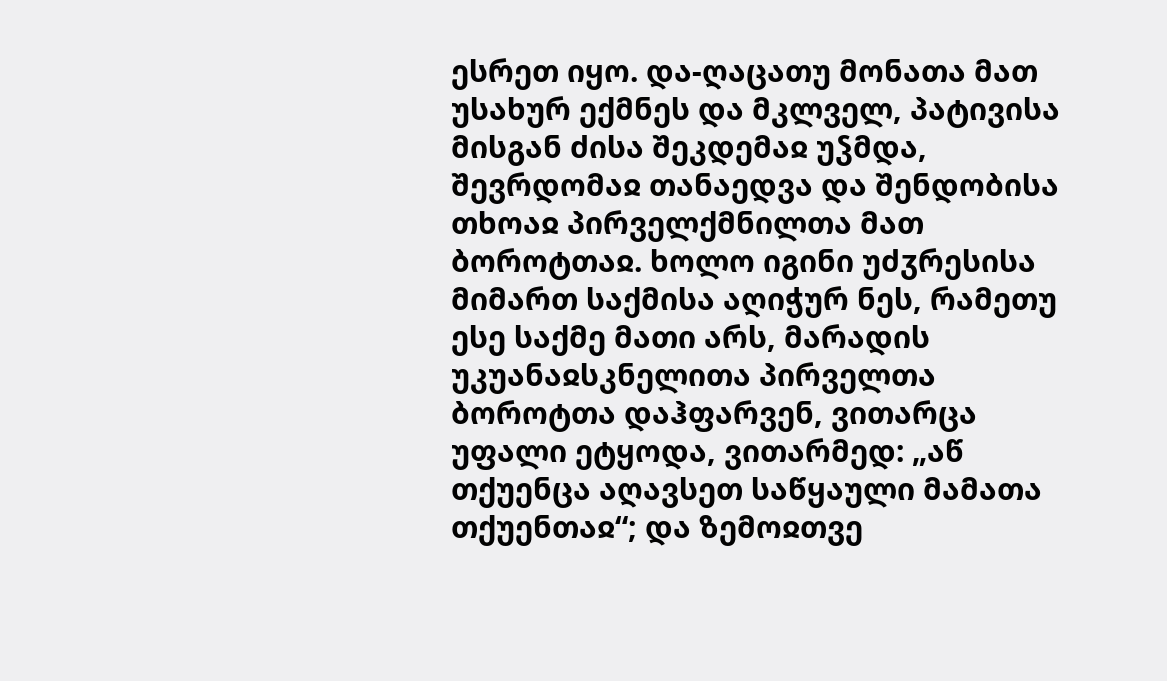ესრეთ იყო. და-ღაცათუ მონათა მათ უსახურ ექმნეს და მკლველ, პატივისა მისგან ძისა შეკდემაჲ უჴმდა, შევრდომაჲ თანაედვა და შენდობისა თხოაჲ პირველქმნილთა მათ ბოროტთაჲ. ხოლო იგინი უძჳრესისა მიმართ საქმისა აღიჭურ ნეს, რამეთუ ესე საქმე მათი არს, მარადის უკუანაჲსკნელითა პირველთა ბოროტთა დაჰფარვენ, ვითარცა უფალი ეტყოდა, ვითარმედ: „აწ თქუენცა აღავსეთ საწყაული მამათა თქუენთაჲ“; და ზემოჲთვე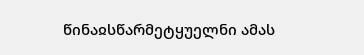წინაჲსწარმეტყუელნი ამას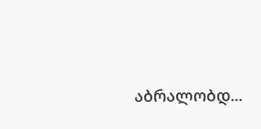აბრალობდ...